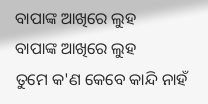ବାପାଙ୍କ ଆଖିରେ ଲୁହ
ବାପାଙ୍କ ଆଖିରେ ଲୁହ
ତୁମେ କ'ଣ କେବେ କାନ୍ଦି ନାହଁ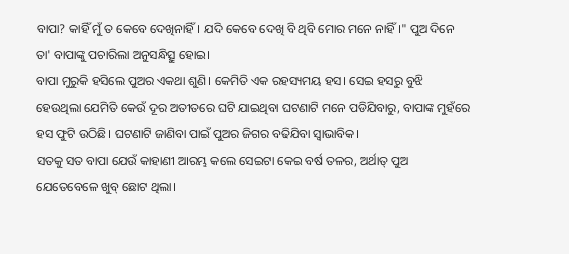ବାପା? କାହିଁ ମୁଁ ତ କେବେ ଦେଖିନାହିଁ। ଯଦି କେବେ ଦେଖି ବି ଥିବି ମୋର ମନେ ନାହିଁ।" ପୁଅ ଦିନେ ତା' ବାପାଙ୍କୁ ପଚାରିଲା ଅନୁସନ୍ଧିତ୍ସୁ ହୋଇ।
ବାପା ମୁରୁକି ହସିଲେ ପୁଅର ଏକଥା ଶୁଣି। କେମିତି ଏକ ରହସ୍ୟମୟ ହସ। ସେଇ ହସରୁ ବୁଝି ହେଉଥିଲା ଯେମିତି କେଉଁ ଦୂର ଅତୀତରେ ଘଟି ଯାଇଥିବା ଘଟଣାଟି ମନେ ପଡିଯିବାରୁ, ବାପାଙ୍କ ମୁହଁରେ ହସ ଫୁଟି ଉଠିଛି। ଘଟଣାଟି ଜାଣିବା ପାଇଁ ପୁଅର ଜିଗର ବଢିଯିବା ସ୍ବାଭାବିକ।
ସତକୁ ସତ ବାପା ଯେଉଁ କାହାଣୀ ଆରମ୍ଭ କଲେ ସେଇଟା କେଇ ବର୍ଷ ତଳର, ଅର୍ଥାତ୍ ପୁଅ ଯେତେବେଳେ ଖୁବ୍ ଛୋଟ ଥିଲା।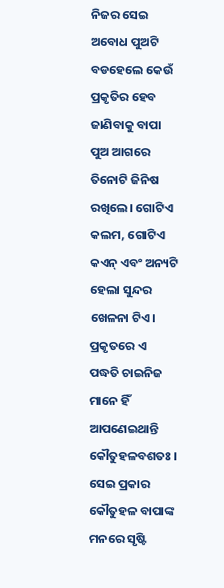ନିଜର ସେଇ ଅବୋଧ ପୁଅଟି ବଡହେଲେ କେଉଁ ପ୍ରକୃତିର ହେବ ଜାଣିବାକୁ ବାପା ପୁଅ ଆଗରେ ତିନୋଟି ଜିନିଷ ରଖିଲେ। ଗୋଟିଏ କଲମ, ଗୋଟିଏ କଏନ୍ ଏବଂ ଅନ୍ୟଟି ହେଲା ସୁନ୍ଦର ଖେଳନା ଟିଏ। ପ୍ରକୃତରେ ଏ ପଦ୍ଧତି ଚାଇନିଜ ମାନେ ହିଁ ଆପଣେଇଥାନ୍ତି କୌତୁହଳବଶତଃ । ସେଇ ପ୍ରକାର କୌତୁହଳ ବାପାଙ୍କ ମନରେ ସୃଷ୍ଟି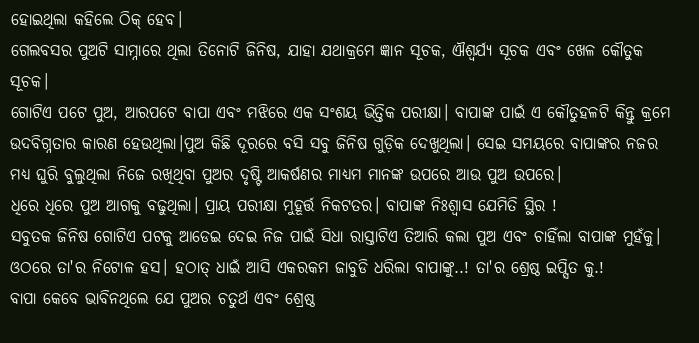ହୋଇଥିଲା କହିଲେ ଠିକ୍ ହେବ।
ଗେଲବସର ପୁଅଟି ସାମ୍ନାରେ ଥିଲା ତିନୋଟି ଜିନିଷ, ଯାହା ଯଥାକ୍ରମେ ଜ୍ଞାନ ସୂଚକ, ଐଶ୍ୱର୍ଯ୍ୟ ସୂଚକ ଏବଂ ଖେଳ କୌତୁକ ସୂଚକ।
ଗୋଟିଏ ପଟେ ପୁଅ, ଆରପଟେ ବାପା ଏବଂ ମଝିରେ ଏକ ସଂଶୟ ଭିତ୍ତିକ ପରୀକ୍ଷା। ବାପାଙ୍କ ପାଇଁ ଏ କୌତୁହଳଟି କିନ୍ତୁ କ୍ରମେ ଉଦବିଗ୍ନତାର କାରଣ ହେଉଥିଲା।ପୁଅ କିଛି ଦୂରରେ ବସି ସବୁ ଜିନିଷ ଗୁଡ଼ିକ ଦେଖୁଥିଲା। ସେଇ ସମୟରେ ବାପାଙ୍କର ନଜର ମଧ୍ୟ ଘୁରି ବୁଲୁଥିଲା ନିଜେ ରଖିଥିବା ପୁଅର ଦୃଷ୍ଟି ଆକର୍ଷଣର ମାଧ୍ୟମ ମାନଙ୍କ ଉପରେ ଆଉ ପୁଅ ଉପରେ।
ଧିରେ ଧିରେ ପୁଅ ଆଗକୁ ବଢୁଥିଲା। ପ୍ରାୟ ପରୀକ୍ଷା ମୁହୂର୍ତ୍ତ ନିକଟତର। ବାପାଙ୍କ ନିଃଶ୍ବାସ ଯେମିତି ସ୍ଥିର !
ସବୁତକ ଜିନିଷ ଗୋଟିଏ ପଟକୁ ଆଡେଇ ଦେଇ ନିଜ ପାଇଁ ସିଧା ରାସ୍ତାଟିଏ ତିଆରି କଲା ପୁଅ ଏବଂ ଚାହିଁଲା ବାପାଙ୍କ ମୁହଁକୁ। ଓଠରେ ତା'ର ନିଟୋଳ ହସ। ହଠାତ୍ ଧାଇଁ ଆସି ଏକରକମ ଜାବୁଡି ଧରିଲା ବାପାଙ୍କୁ..! ତା'ର ଶ୍ରେଷ୍ଠ ଇପ୍ସିତ କୁ.!
ବାପା କେବେ ଭାବିନଥିଲେ ଯେ ପୁଅର ଚତୁର୍ଥ ଏବଂ ଶ୍ରେଷ୍ଠ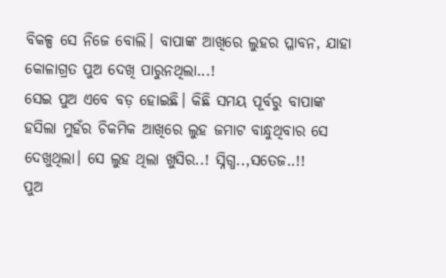ବିକଳ୍ପ ସେ ନିଜେ ବୋଲି। ବାପାଙ୍କ ଆଖିରେ ଲୁହର ପ୍ଳାବନ, ଯାହା କୋଳାଗ୍ରତ ପୁଅ ଦେଖି ପାରୁନଥିଲା...!
ସେଇ ପୁଅ ଏବେ ବଡ଼ ହୋଇଛି। କିଛି ସମୟ ପୂର୍ବରୁ ବାପାଙ୍କ ହସିଲା ମୁହଁର ଚିକମିକ ଆଖିରେ ଲୁହ ଜମାଟ ବାନ୍ଧୁଥିବାର ସେ ଦେଖୁଥିଲା। ସେ ଲୁହ ଥିଲା ଖୁସିର..! ସ୍ନିଗ୍ଧ..,ସତେଜ..!!
ପୁଅ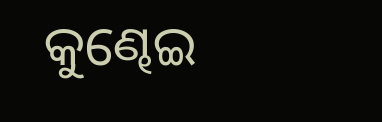କୁଣ୍ଢେଇ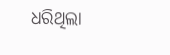ଧରିଥିଲା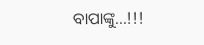ବାପାଙ୍କୁ...!!!